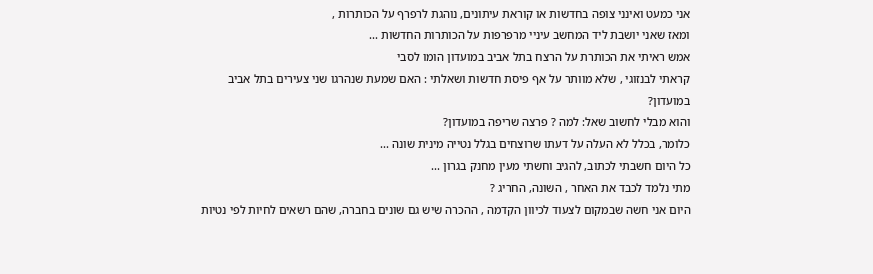אני כמעט ואינני צופה בחדשות או קוראת עיתונים, נוהגת לרפרף על הכותרות ,
ומאז שאני יושבת ליד המחשב עיניי מרפרפות על הכותרות החדשות ...
אמש ראיתי את הכותרת על הרצח בתל אביב במועדון הומו לסבי
קראתי לבנזוגי , שלא מוותר על אף פיסת חדשות ושאלתי : האם שמעת שנהרגו שני צעירים בתל אביב במועדון?
והוא מבלי לחשוב שאל: למה ? פרצה שריפה במועדון?
כלומר, בכלל לא העלה על דעתו שרוצחים בגלל נטייה מינית שונה ...
כל היום חשבתי לכתוב, להגיב וחשתי מעין מחנק בגרון ...
מתי נלמד לכבד את האחר , השונה, החריג ?
היום אני חשה שבמקום לצעוד לכיוון הקִדמה , ההכרה שיש גם שונים בחברה, שהם רשאים לחיות לפי נטיות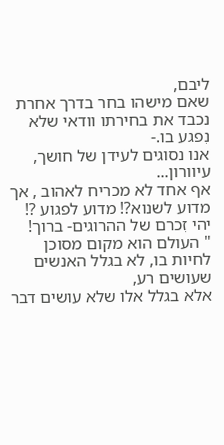ליבם,
שאם מישהו בחר בדרך אחרת נכבד את בחירתו וודאי שלא נִפגע בו.-
אנו נסוגים לעידן של חושך, עיוורון...
אף אחד לא מכריח לאהוב , אך מדוע לשנוא?! מדוע לפגוע ?!
יהי זִכרם של ההרוגים- ברוך!
" העולם הוא מקום מסוכן לחיות בו, לא בגלל האנשים שעושים רע,
אלא בגלל אלו שלא עושים דבר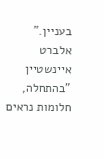בעניין."
אלברט איינשטיין
"בהתחלה, חלומות נראים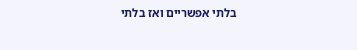בלתי אפשריים ואז בלתי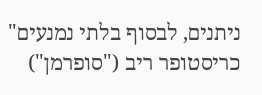ניתנים, לבסוף בלתי נמנעים"
כריסטופר ריב ("סופרמן")